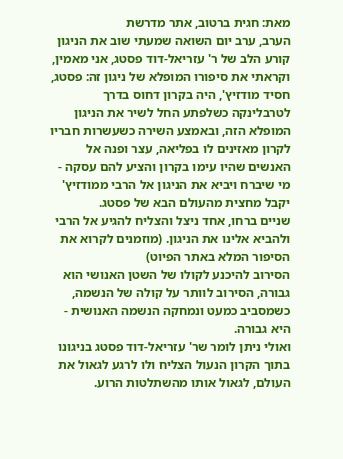מאת: חגית ברטוב, אתר מדרשת
הערב, ערב יום השואה שמעתי שוב את הניגון קורע הלב של ר' עזריאל-דוד פסטג, אני מאמין, וקראתי את סיפורו המופלא של ניגון זה: פסטג, חסיד מודזיץ', היה בקרון דחוס בדרך לטרבלינקה כשלפתע החל לשיר את הניגון המופלא הזה, ובאמצע השירה כשעשרות חבריו לקרון מאזינים לו בפליאה, עצר ופנה אל האנשים שהיו עימו בקרון והציע להם עסקה - מי שיברח ויביא את הניגון אל הרבי ממודזיץ' יקבל מחצית מהעולם הבא של פסטג.
שניים ברחו, אחד ניצל והצליח להגיע אל הרבי ולהביא אלינו את הניגון. (מוזמנים לקרוא את הסיפור המלא באתר הפיוט)
הסירוב להיכנע לקולו של השטן האנושי הוא גבורה, הסירוב לוותר על קולה של הנשמה, כשמסביב כמעט ונמחקה הנשמה האנושית - היא גבורה.
ואולי ניתן לומר שר' עזריאל-דוד פסטג בניגונו בתוך הקרון הנעול הצליח ולו לרגע לגאול את העולם, לגאול אותו מהשתלטות הרוע.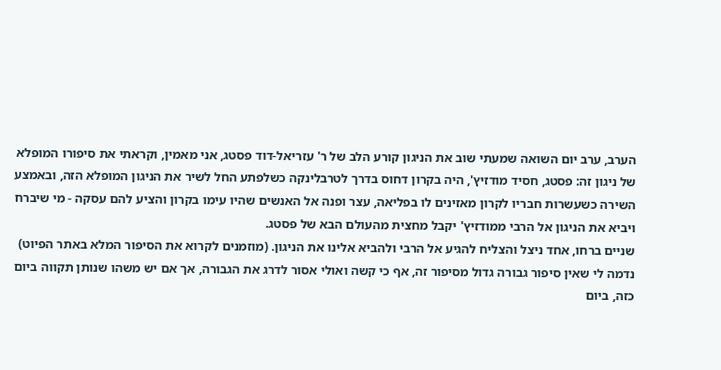הערב, ערב יום השואה שמעתי שוב את הניגון קורע הלב של ר' עזריאל-דוד פסטג, אני מאמין, וקראתי את סיפורו המופלא של ניגון זה: פסטג, חסיד מודזיץ', היה בקרון דחוס בדרך לטרבלינקה כשלפתע החל לשיר את הניגון המופלא הזה, ובאמצע השירה כשעשרות חבריו לקרון מאזינים לו בפליאה, עצר ופנה אל האנשים שהיו עימו בקרון והציע להם עסקה - מי שיברח ויביא את הניגון אל הרבי ממודזיץ' יקבל מחצית מהעולם הבא של פסטג.
שניים ברחו, אחד ניצל והצליח להגיע אל הרבי ולהביא אלינו את הניגון. (מוזמנים לקרוא את הסיפור המלא באתר הפיוט)
נדמה לי שאין סיפור גבורה גדול מסיפור זה, אף כי קשה ואולי אסור לדרג את הגבורה, אך אם יש משהו שנותן תקווה ביום כזה, ביום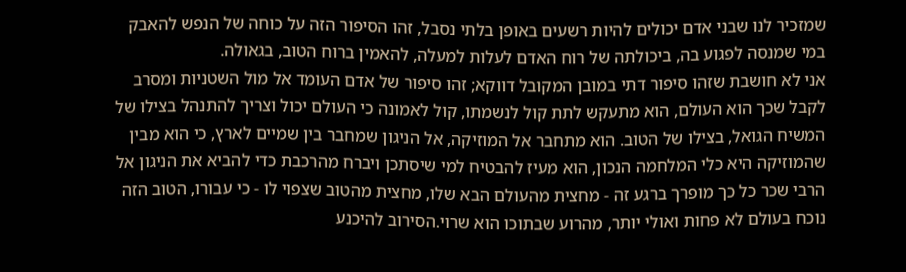שמזכיר לנו שבני אדם יכולים להיות רשעים באופן בלתי נסבל, זהו הסיפור הזה על כוחה של הנפש להאבק במי שמנסה לפגוע בה, ביכולתה של רוח האדם לעלות למעלה, להאמין ברוח הטוב, בגאולה.
אני לא חושבת שזהו סיפור דתי במובן המקובל דווקא; זהו סיפור של אדם העומד אל מול השטניות ומסרב לקבל שכך הוא העולם, הוא מתעקש לתת קול לנשמתו, קול לאמונה כי העולם יכול וצריך להתנהל בצילו של המשיח הגואל, בצילו של הטוב. הוא מתחבר אל המוזיקה, אל הניגון שמחבר בין שמיים לארץ, כי הוא מבין שהמוזיקה היא כלי המלחמה הנכון, הוא מעיז להבטיח למי שיסתכן ויברח מהרכבת כדי להביא את הניגון אל הרבי שכר כל כך מופרך ברגע זה - מחצית מהעולם הבא שלו, מחצית מהטוב שצפוי לו - כי עבורו, הטוב הזה נוכח בעולם לא פחות ואולי יותר, מהרוע שבתוכו הוא שרוי.הסירוב להיכנע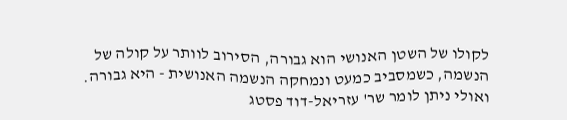לקולו של השטן האנושי הוא גבורה, הסירוב לוותר על קולה של הנשמה, כשמסביב כמעט ונמחקה הנשמה האנושית - היא גבורה.
ואולי ניתן לומר שר' עזריאל-דוד פסטג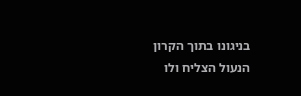בניגונו בתוך הקרון הנעול הצליח ולו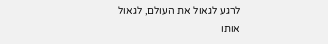לרגע לגאול את העולם, לגאול אותו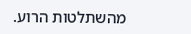מהשתלטות הרוע.